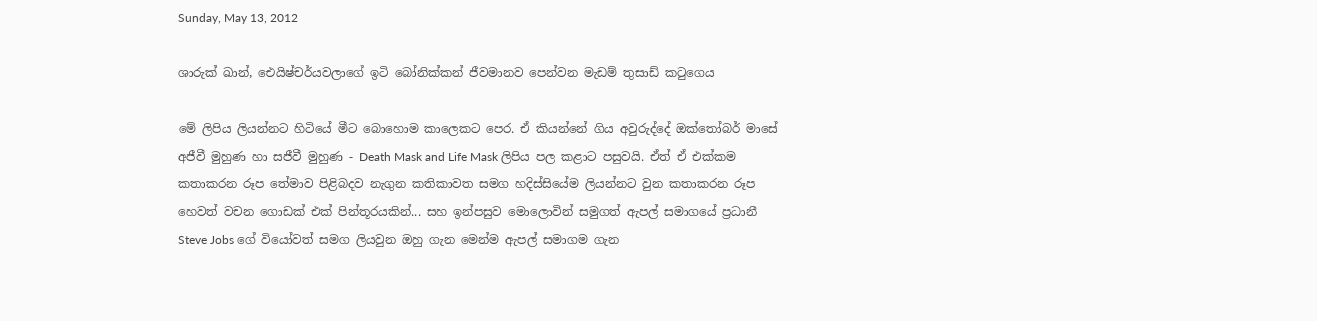Sunday, May 13, 2012

ශාරුක් ඛාන්, ඓයිෂ්චර්යවලාගේ ඉටි ‍බෝනික්කන් ජීවමානව පෙන්වන මැඩම් තුසාඩ් කටුගෙය

මේ ලිපිය ලියන්නට හිටියේ මීට බොහොම කාලෙකට පෙර. ඒ කියන්නේ ගිය අවුරුද්දේ ඔක්තෝබර් මාසේ
අජීවී මුහුණ හා සජීවී මුහුණ - Death Mask and Life Mask ලිපිය පල කළාට පසුවයි. ඒත් ඒ එක්කම කතාකරන රූප තේමාව පිළිබදව නැගුන කතිකාවත සමග හදිස්සියේම ලියන්නට වුන කතාකරන රූප හෙවත් වචන ගොඩක් එක් පින්තූරයකින්... සහ ඉන්පසුව මොලොවින් සමුගත් ඇපල් සමාගයේ ප්‍රධානී Steve Jobs ගේ වියෝවත් සමග ලියවුන ඔහු ගැන මෙන්ම ඇපල් සමාගම ගැන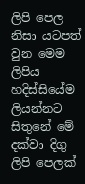ලිපි පෙල නිසා යටපත් වුන මෙම ලිපිය හදිස්‍සියේම ලියන්නට සිතුනේ මේ දක්වා දිගු ලිපි පෙලක්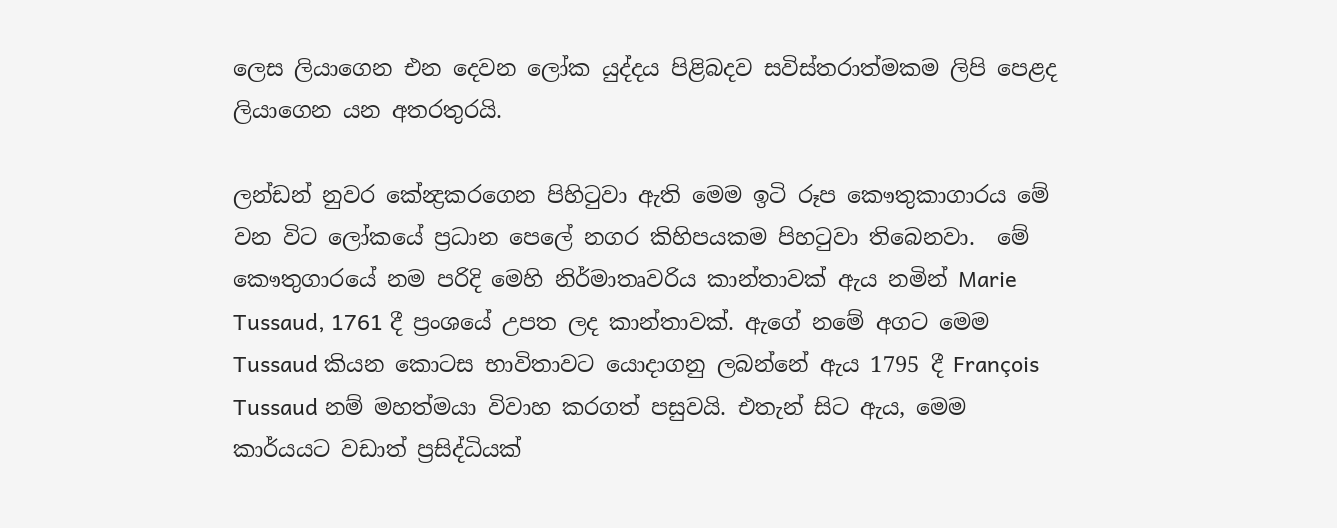ලෙස ලියාගෙන එන දෙවන ලෝක යුද්දය පිළිබදව සවිස්තරාත්මකම ලිපි පෙළද ලියාගෙන යන අතරතුරයි.

ලන්ඩන් නුවර කේන්‍ද්‍රකරගෙන පිහිටුවා ඇති මෙම ඉටි රූප කෞතුකාගාරය මේ වන ‍විට ලෝකයේ ප්‍රධාන පෙලේ නගර කිහිපයකම පිහටුවා තිබෙනවා‍.  මේ කෞතුගාරයේ නම පරිදි මෙහි නිර්මාතෘවරිය කාන්තාවක් ඇය නමින් Marie Tussaud, 1761 දී ප්‍රංශයේ උපත ලද කාන්තාවක්. ඇගේ නමේ අගට මෙම Tussaud කියන කොටස භාවිතාවට යොදාගනු ලබන්නේ ඇය 1795 දී François Tussaud නම් මහත්මයා විවාහ කරගත් පසුවයි. එතැන් සිට ඇය, මෙම කාර්යයට වඩාත් ප්‍රසිද්ධියක්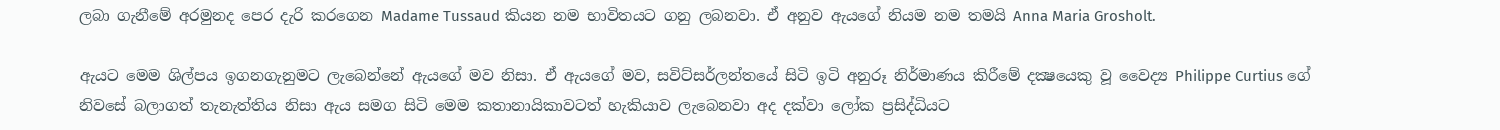ලබා ගැනීමේ අරමුනද පෙර දැරි කරගෙන Madame Tussaud කියන නම භාවිතයට ගනු ලබනවා. ඒ අනුව ඇයගේ නියම නම තමයි Anna Maria Grosholt.

ඇයට මෙම ශිල්පය ඉගනගැනුමට ලැබෙන්නේ ඇයගේ මව නිසා. ඒ ඇයගේ මව, සවිට්සර්ලන්තයේ සිටි ඉටි අනුරූ නිර්මාණය කිරීමේ දක්‍ෂයෙකු වූ වෛද්‍ය Philippe Curtius ගේ නිවසේ බලාගත් තැනැත්තිය නිසා ඇය සමග සිටි මෙම කතානායිකාවටත් හැකියාව ලැබෙනවා අද දක්වා ලෝක ප්‍රසිද්ධියට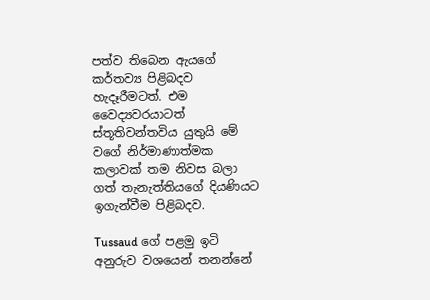පත්ව තිබෙන ඇයගේ කර්තව්‍ය පිළිබදව හැදෑරීමටත්‍. එම වෛද්‍යවරයාටත් ස්තූතිවන්තවිය යුතුයි මේ වගේ නිර්මාණාත්මක කලාවක් තම නිවස බලා ගත් තැනැත්තියගේ දියණියට ඉගැන්වීම පිළිබදව.

Tussaud ගේ පළමු ඉටි අනුරුව වශයෙන් තනන්නේ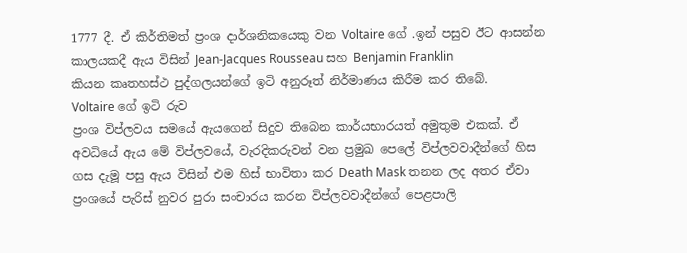1777 දී. ඒ කිර්තිමත් ප්‍රංශ දාර්ශනිකයෙකු වන Voltaire ගේ .ඉන් පසුව ඊ‍ට ආසන්න කාලයකදී ඇය විසින් Jean-Jacques Rousseau සහ Benjamin Franklin
කියන කෘතහස්ථ පුද්ගලයන්ගේ ඉටි අනුරූත් නිර්මාණය කිරීම කර තිබේ.
Voltaire ගේ ඉටි රුව
ප්‍රංශ විප්ලවය සමයේ ඇයගෙන් සිදුව තිබෙන කාර්යභාරයත් අමුතුම එකක්. ඒ අවධියේ ඇය මේ විප්ල‍වයේ, වැරදිකරුවන් වන ප්‍රමුඛ පෙලේ විප්ලවවාදීන්ගේ හිස ගස දැමූ පසු ඇය විසින් එම හිස් භාවිතා කර Death Mask තනන ලද අතර ඒවා ප්‍රංශයේ පැරිස් නුවර පුරා සංචාරය කරන විප්ලවවාදීන්ගේ පෙළපාලි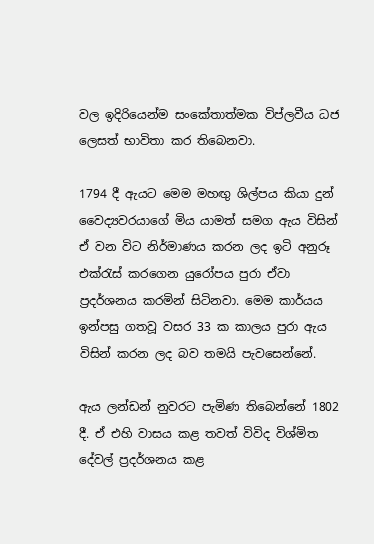වල ඉදිරියෙන්ම සංකේතාත්මක විප්ලවීය ධජ ලෙසත් භාවිතා කර තිබෙනවා.

1794 දී ඇයට මෙම මහඟු ශිල්පය කියා දුන් වෛද්‍යවරයාගේ මිය යාමත් සමග ඇය විසින් ඒ වන විට නිර්මාණය කරන ලද ඉටි අනුරූ එක්රැස් කරගෙන යුරෝපය පුරා ඒවා ප්‍රදර්ශනය කරමින් සිටිනවා. මෙම කාර්යය ඉන්පසු ගතවූ වසර 33 ක කාලය පුරා ඇය විසින් කරන ලද බව තමයි පැවසෙන්නේ.

ඇය ලන්ඩන් නුවරට පැමිණ තිබෙන්නේ 1802 දී. ඒ එහි වාසය කළ තවත් විවිද විශ්මිත දේවල් ප්‍රදර්ශනය කළ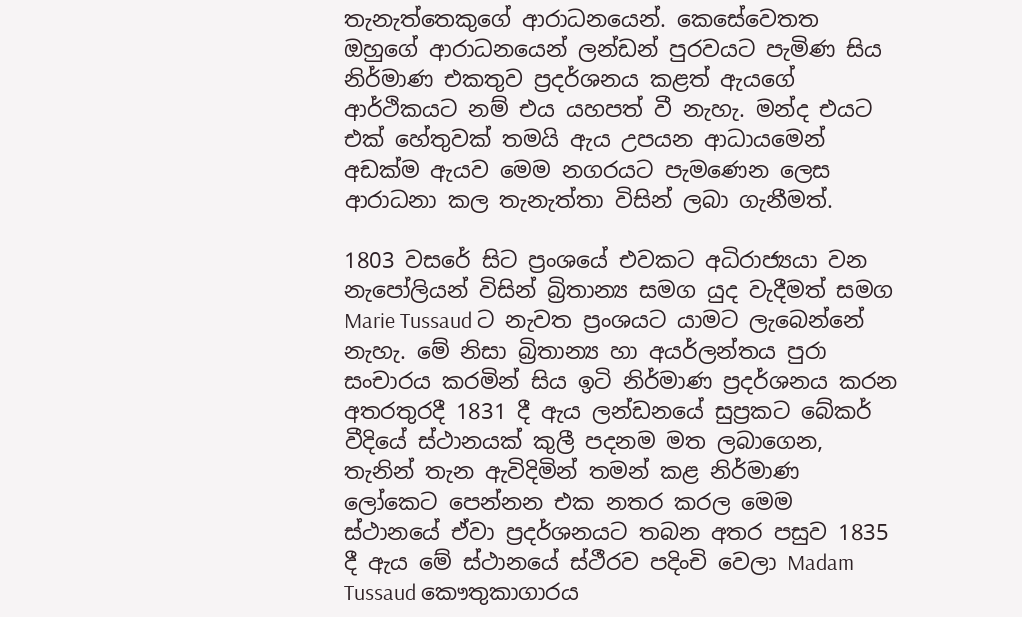තැනැත්තෙකුගේ ආරාධනයෙන්. කෙසේවෙතත ඔහුගේ ආරාධනයෙන් ලන්ඩන් පුරවයට පැමිණ සිය නිර්මාණ එකතුව ප්‍රදර්ශනය කළත් ඇයගේ ආර්ථිකයට නම් එය යහපත් වී නැහැ. මන්ද එයට එක් හේතුවක් තමයි ඇය උපයන ආධායමෙන් අඩක්ම ඇයව මෙම නගරයට පැමණෙන ලෙස ආරාධනා කල තැනැත්තා විසින් ලබා ගැනීමත්.

1803 වසරේ සිට ප්‍රංශයේ එවකට අධිරාජ්‍යයා වන නැපෝලියන් විසින් බ්‍රිතාන්‍ය සමග යුද වැදීමත් සමග
Marie Tussaud ට නැවත ප්‍රංශයට යාමට ලැබෙන්නේ නැහැ. මේ නිසා බ්‍රිතාන්‍ය හා අයර්ලන්තය පුරා සංචාරය කරමින් සිය ඉටි නිර්මාණ ප්‍රදර්ශනය කරන අතරතුරදී 1831 දී ඇය ලන්ඩනයේ සුප්‍රකට බේකර් වීදියේ ස්ථානයක් කුලී පදනම මත ලබාගෙන, තැනින් තැන ඇවිදිමින් තමන් කළ නිර්මාණ ලෝකෙට පෙන්නන එක නතර කරල මෙම ස්ථානයේ ඒවා ප්‍රදර්ශනයට තබන අතර පසුව 1835 දී ඇය මේ ස්ථානයේ ස්ථීරව පදිංචි වෙලා Madam Tussaud කෞතුකාගාරය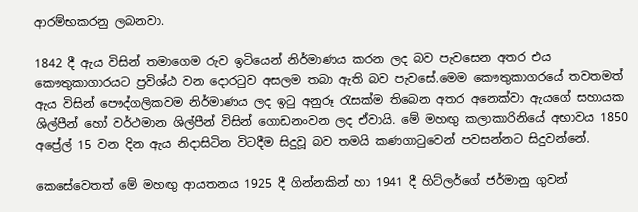ආරම්භකරනු ලබනවා.

1842 දී ඇය විසින් තමාගෙම රුව ඉටියෙන් නිර්මාණය කරන ලද බව පැවසෙන අතර එය කෞතුකාගාරයට ප්‍රවිශ්ඨ ‍වන දොරටුව අසලම තබා ඇති බව පැවසේ.මෙම කෞතුකාග‍රයේ තවතමත් ඇය විසින් පෞද්ගලිකවම නිර්මාණය ලද ඉටු අනුරූ රැසක්ම තිබෙන අතර අනෙක්වා ඇයගේ සහායක ශිල්පීන් හෝ වර්ථමාන ශිල්පීන් විසින් ගොඩනංවන ලද ඒවායි. මේ මහඟු කලාකාරිනියේ අභාවය 1850 අප්‍රේල් 15 වන දින ඇය නිදාසිටින විටදීම සිදුවූ බව තමයි කණගාටුවෙන් පවසන්නට සිදුවන්නේ.

කෙසේවෙතත් මේ මහඟු ආයතනය 1925 දී ගින්නකින් හා 1941 දී හිට්ලර්ගේ ජර්මානු ගුවන්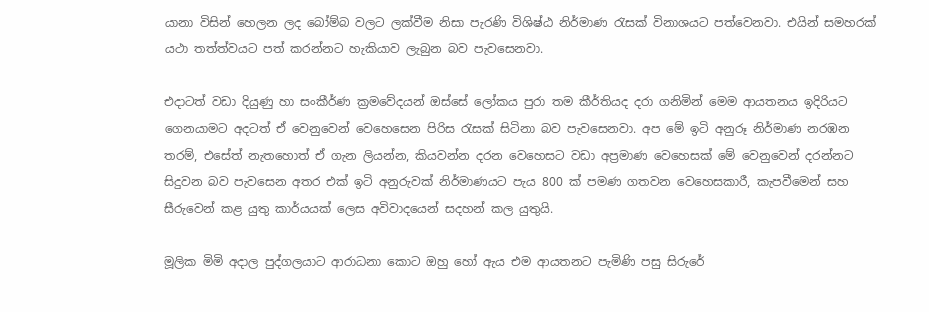යානා විසින් හෙලන ලද බෝම්බ වලට ලක්වීම නිසා පැරණි විශිෂ්ඨ නිර්මාණ රැසක් විනාශයට පත්වෙනවා. එයින් සමහරක් යථා තත්ත්වයට පත් කරන්නට හැකියාව ලැබුන බව පැවසෙනවා.

එදාටත් වඩා දියුණු හා සංකීර්ණ ක්‍රමවේදයන් ඔස්සේ ලෝකය පුරා තම කීර්තියද දරා ගනිමින් මෙම ආයතනය ඉදිරි‍යට ගෙනයාමට අදටත් ඒ වෙනුවෙන් වෙහෙසෙන පිරිස රැසක් සිටිනා බව පැවසෙනවා. අප මේ ඉටි අනුරූ නිර්මාණ නරඹන තරම්, එසේත් නැතහොත් ඒ ගැන ලියන්න, කියවන්න දරන වෙහෙසට වඩා අප්‍රමාණ වෙහෙසක් මේ වෙනුවෙන් දරන්නට සිදුවන බව පැවසෙන අතර එක් ඉටි අනුරුවක් නිර්මාණයට පැය 800 ක් පමණ ගතවන වෙහෙසකාරී, කැපවීමෙන් සහ සීරුවෙන් කළ යුතු කාර්යයක් ලෙස අවිවාදයෙන් සදහන් කල යුතුයි.

මූලික මිමි අදාල පුද්ගලයාට ආරාධනා කොට ඔහු හෝ ඇය එම ආයතනට පැමිණි පසු සිරුරේ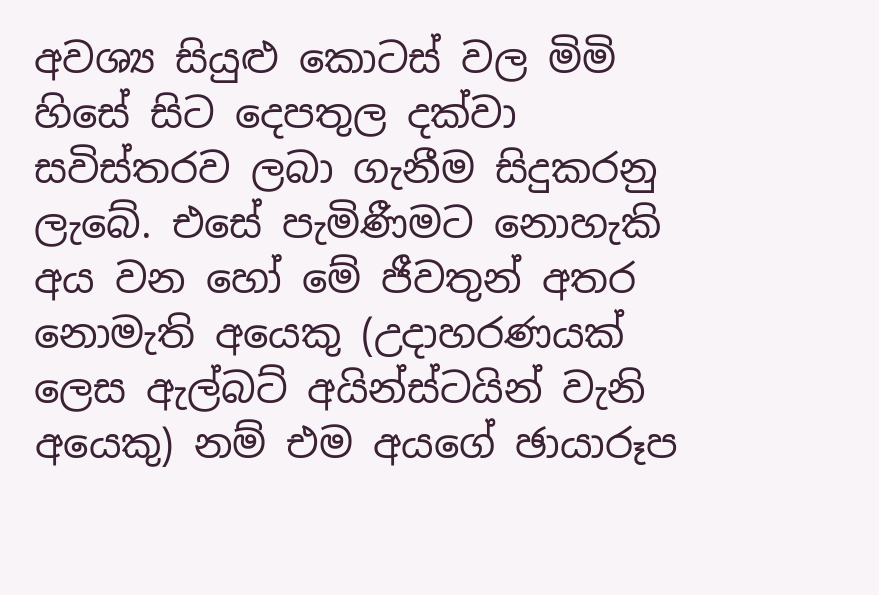අවශ්‍ය සියුළු කොටස් වල මිමි හිසේ සිට දෙපතුල දක්වා සවිස්තරව ලබා ගැනීම සිදුකරනු ලැබේ. එසේ පැමිණීමට නොහැකි අය වන හෝ මේ ජීවතුන් අතර නොමැති අයෙකු (උදාහරණයක් ලෙස ඇල්බට් අයින්ස්ටයින් වැනි අයෙකු) නම් එම අයගේ ඡායාරූප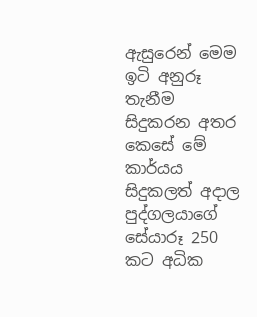ඇසුරෙන් මෙම ඉටි අනුරූ තැනීම සිදුකරන අතර කෙසේ මේ කාර්යය සිදුකලත් අදාල  පුද්ගලයාගේ  සේයාරූ 250 කට අධික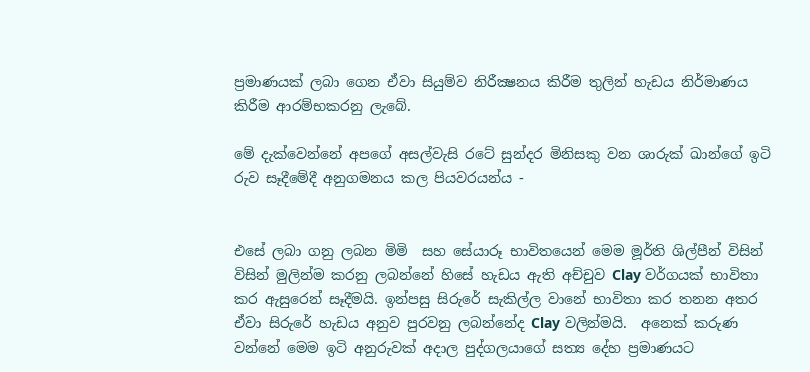ප්‍රමාණයක් ලබා ගෙන ඒවා සියුම්ව නිරීක්‍ෂනය කිරීම තුලින් හැඩය නිර්මාණය කිරීම ආරම්භකරනු ලැබේ.

මේ දැක්වෙන්නේ අපගේ අසල්වැසි රටේ සුන්දර මිනිසකු වන ශාරුක් ඛාන්ගේ ඉටි රුව සෑදීමේදී අනුගමනය කල පියවරයන්ය -


එසේ ලබා ගනු ලබන මිමි  සහ සේයාරූ භාවිතයෙන් මෙම මූර්ති ශිල්පීන් විසින්  විසින් මුලින්ම කරනු ලබන්නේ හිසේ හැඩය ඇති අච්චුව Clay වර්ගයක් භාවිතා කර ඇසුරෙන් සෑදීමයි. ඉන්පසු සිරුරේ සැකිල්‍ල වානේ භාවිතා කර තනන අතර ඒවා සිරුරේ හැඩය අනුව පුරවනු ලබන්නේද Clay වලින්මයි.  අනෙක් කරුණ වන්නේ මෙම ඉටි අනුරුවක් අදාල පුද්ගලයාගේ සත්‍ය දේහ ප්‍රමාණයට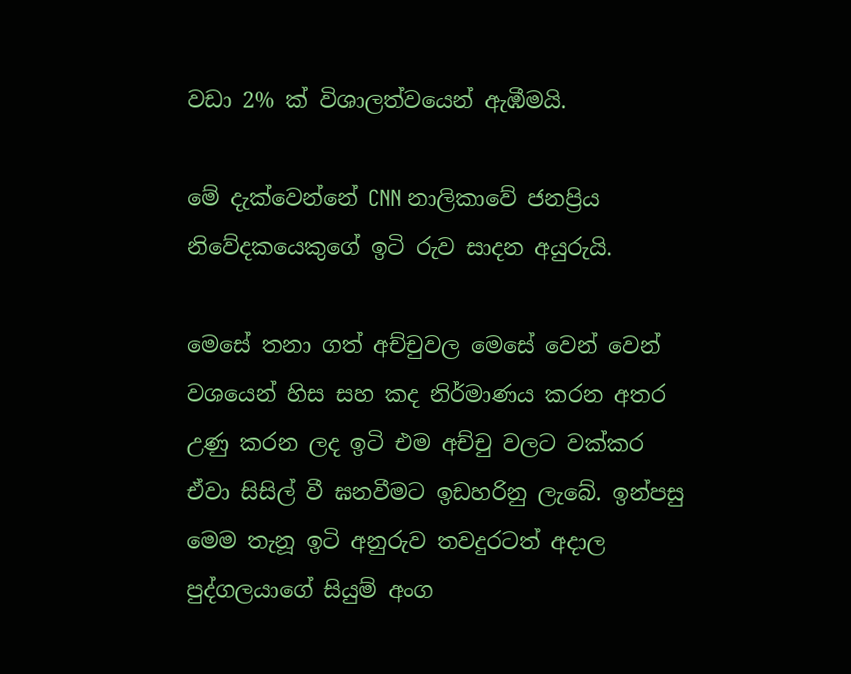වඩා 2% ක් විශාලත්වයෙන් ඇඹීමයි.

මේ දැක්වෙන්නේ CNN නාලිකාවේ ජනප්‍රිය නිවේදකයෙකුගේ ඉටි රුව සාදන අයුරුයි.

මෙසේ තනා ගත් අච්චුවල මෙසේ වෙන් වෙන් වශයෙන් හිස සහ කද නිර්මාණය කරන අතර උණු කරන ලද ඉටි එම අච්චු වලට වක්කර ඒවා සිසිල් වී ඝනවීමට ඉඩහරිනු ලැබේ. ඉන්පසු මෙම තැනූ ඉ‍ටි අනුරුව තවදුරටත් අදාල පුද්ගලයාගේ සියුම් අංග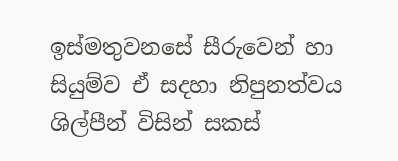ඉස්මතුවනසේ සීරුවෙන් හා සියුම්ව ඒ සදහා නිපුනත්වය ශිල්පීන් විසින් සකස්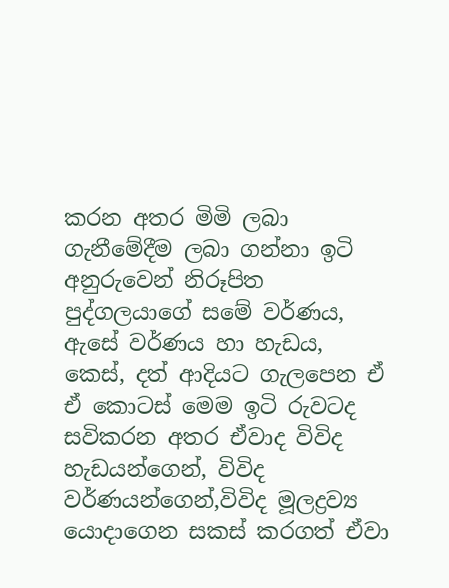කරන අතර මිමි ලබා ගැනීමේදීම ලබා ගන්නා ඉටි අනුරුවෙන් නිරූපිත පුද්ගලයාගේ සමේ වර්ණය, ඇසේ වර්ණය හා හැඩය, කෙස්, දත් ආදියට ගැලපෙන ඒ ඒ කොටස් මෙම ඉටි රුවටද සවිකරන අතර ඒවාද විවිද හැඩයන්ගෙන්, විවිද වර්ණයන්ගෙන්,විවිද මූලද්‍රව්‍ය යොදාගෙන සකස් කරගත් ඒවා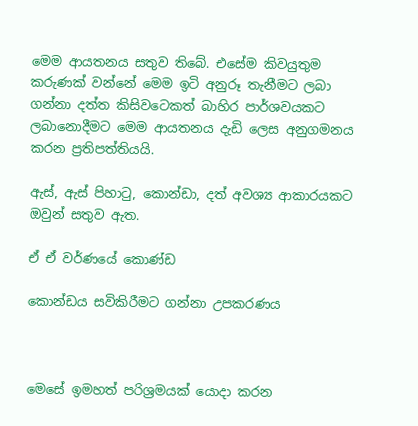මෙම ආයතනය සතුව තිබේ. එසේම කිවයුතුම කරුණක් වන්නේ මෙම ඉටි අනුරූ තැනීමට ලබා ගන්නා දත්ත කිසිවටෙකත් බාහිර පාර්ශවයකට ලබානොදීමට මෙම ආයතනය දැඩි ලෙස අනුගමනය කරන ප්‍රතිපත්තියයි.

ඇස්, ඇස් පිහාටු, කොන්ඩා, දත් අවශ්‍ය ආකාරයකට ඔවුන් සතුව ඇත.

ඒ ඒ වර්ණයේ කොණ්ඩ

කොන්ඩය සවිකිරීමට ගන්නා උපකරණය



මෙසේ ඉමහත් පරිශ්‍රමයක් යොදා කරන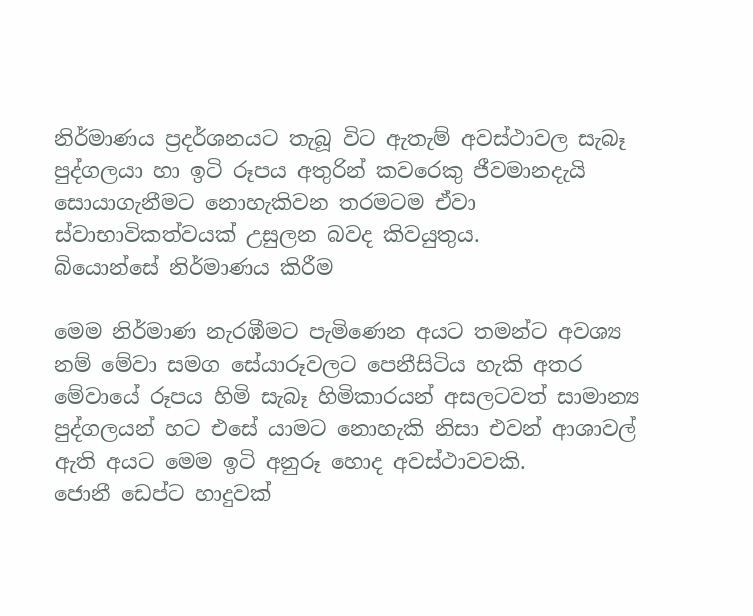නිර්මාණය ප්‍රදර්ශනයට තැබූ විට ඇතැම් අවස්ථාවල සැබෑ පුද්ගලයා හා ඉටි රූපය අතුරින් කවරෙකු ජීවමානදැයි සොයාගැනීමට නොහැකිවන තරමටම ඒවා ස්වාභාවිකත්වයක් උසුලන බවද කිවයුතුය.
බි‍‍යොන්සේ නිර්මාණය කිරීම

මෙම නිර්මාණ නැරඹීමට පැමි‍ණෙන අයට තමන්ට අවශ්‍ය නම් මේවා සමග සේයාරූවලට පෙනීසිටිය හැකි අතර මේවායේ රූපය හිමි සැබෑ හිමිකාරයන් අසලටවත් සාමාන්‍ය පුද්ගලයන් හට එසේ යාමට නොහැකි නිසා එවන් ආශාවල් ඇති අයට මෙම ඉටි අනුරූ හොද අවස්ථාවවකි.
ජොනී ඩෙප්ට හාදුවක්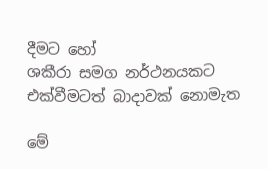දීමට හෝ
ශකීරා සමග නර්ථනයකට එක්වීමටත් බාදාවක් නොමැත

මේ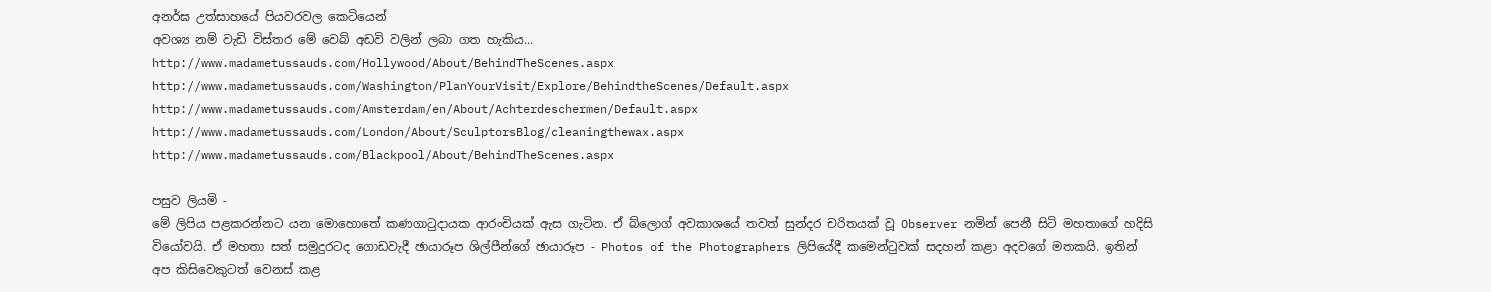අනර්ඝ උත්සා‍හයේ පියවරවල කෙටියෙන්
අවශ්‍ය නම් වැඩි විස්තර මේ වෙබ් අඩවි වලින් ලබා ගත හැකිය...
http://www.madametussauds.com/Hollywood/About/BehindTheScenes.aspx
http://www.madametussauds.com/Washington/PlanYourVisit/Explore/BehindtheScenes/Default.aspx
http://www.madametussauds.com/Amsterdam/en/About/Achterdeschermen/Default.aspx
http://www.madametussauds.com/London/About/SculptorsBlog/cleaningthewax.aspx
http://www.madametussauds.com/Blackpool/About/BehindTheScenes.aspx

පසුව ලියමි -
මේ ලිපිය පළකරන්නට යන ‍මොහොතේ කණගාටුදායක ආරංචියක් ඇස ගැටින. ඒ බ්ලොග් අවකාශයේ තවත් සුන්දර චරිතයක් වූ Observer නමින් පෙනී සිටි මහතාගේ හදිසි වියෝවයි. ඒ මහතා සත් සමුදුරටද ගොඩවැදී ඡායාරූප ශිල්පීන්ගේ ඡායාරූප - Photos of the Photographers ලිපියේදී කමෙන්ටුවක් සදහන් කළා අද‍වගේ මතකයි. ඉතින් අප කිසිවෙකුටත් වෙනස් කළ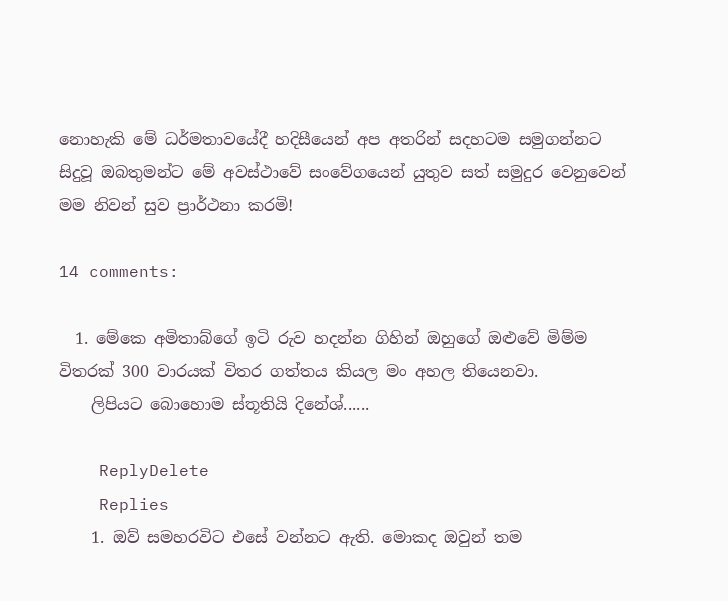නොහැකි මේ ධර්මතා‍වයේදී හදිසීයෙන් අප අතරින් සදහටම සමුගන්නට සිදුවූ ඔබතුමන්ට මේ අවස්ථාවේ සංවේගයෙන් යුතුව සත් සමුදුර වෙනුවෙන් මම නිවන් සුව ප්‍රාර්ථනා කරමි!

14 comments:

  1. මේකෙ අමිතාබ්ගේ ඉටි රුව හදන්න ගිහින් ඔහුගේ ඔළුවේ මිම්ම විතරක් 300 වාරයක් විතර ගත්තය කියල මං අහල තියෙනවා.
    ලිපියට බොහොම ස්තූතියි දිනේශ්......

    ReplyDelete
    Replies
    1. ඔව් සමහරවිට එසේ වන්නට ඇති. මොකද ඔවුන් තම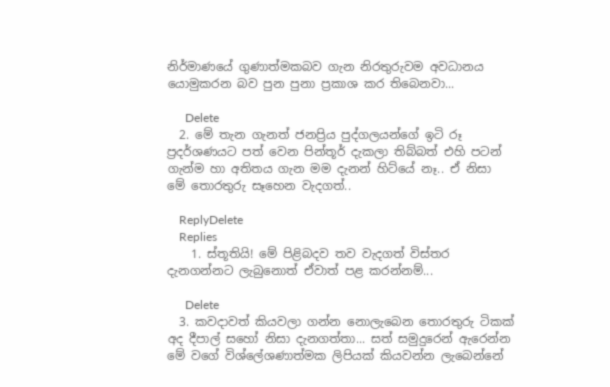නිර්මාණයේ ගුණාත්මකබව ගැන නිරතුරුවම අවධානය යොමුකරන බව පුන පුනා ප්‍රකාශ කර තිබෙනවා...

      Delete
  2. මේ තැන ගැනත් ජනප්‍රිය පුද්ගලයන්ගේ ඉටි රූ ප්‍රදර්ශණයට පත් වෙන පින්තූර් දැකලා තිබ්බත් එහි පටන් ගැන්ම හා අතිතය ගැන මම දැනන් හිට්යේ නෑ.. ඒ නිසා මේ තොරතුරු සෑහෙන වැදගත්..

    ReplyDelete
    Replies
    1. ස්තූතියි! මේ පිළිබදව තව වැදගත් විස්තර දැනගන්නට ලැබුනොත් ඒවාත් පළ කරන්නම්...

      Delete
  3. කවදාවත් කියවලා ගන්න නොලැබෙන තොරතුරු ටිකක් අද දීපාල් සහෝ නිසා දැනගත්තා... සත් සමුදුරෙන් ඇරෙන්න මේ වගේ විශ්ලේශණාත්මක ලිපියක් කියවන්න ලැබෙන්නේ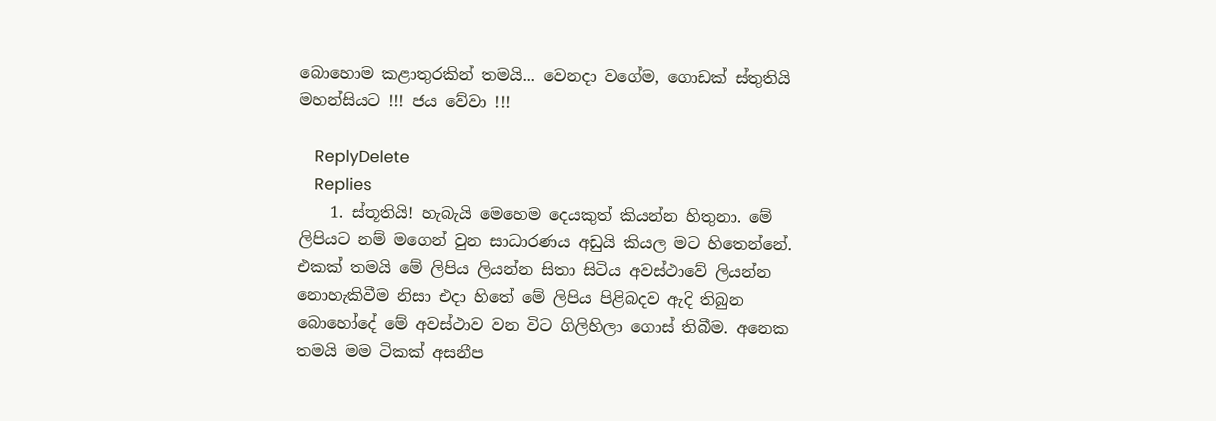බොහොම කළාතුරකින් තමයි... වෙනදා වගේම, ගොඩක් ස්තුතියි මහන්සියට !!! ජය වේවා !!!

    ReplyDelete
    Replies
    1. ස්තූතියි! හැබැයි මෙහෙම දෙයකුත් කියන්න හිතුනා. මේ ලිපියට නම් මගෙන් වුන සාධාරණය අඩුයි කියල මට හිතෙන්නේ. එකක් තමයි මේ ලිපිය ලියන්න සිතා සිටිය අවස්ථාවේ ලියන්න නොහැකිවීම නිසා එදා හිතේ මේ ලිපිය පිළිබදව ඇදි තිබුන බොහෝ‍දේ මේ අවස්ථාව වන විට ගිලිහිලා ගොස් තිබීම. අනෙක තමයි මම ටිකක් අසනීප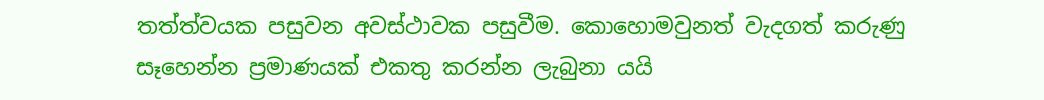තත්ත්වයක පසුවන අවස්ථාවක පසුවීම. කොහොමවුනත් වැදගත් කරුණු සෑහෙන්න ප්‍රමාණයක් එකතු කරන්න ලැබුනා යයි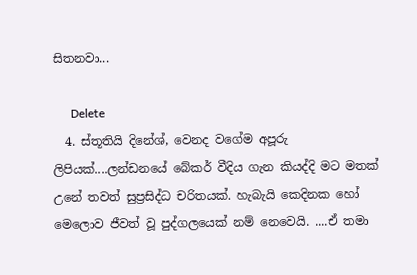සිතනවා...

      Delete
  4. ස්තූතියි දිනේශ්, වෙනද වගේම අපූරු ලිපියක්....ලන්ඩනයේ බේකර් වීදිය ගැන කියද්දි මට මතක් උනේ තවත් සුප්‍රසිද්ධ චරිතයක්. හැබැයි කෙදිනක හෝ මෙලොව ජීවත් වූ පුද්ගලයෙක් නම් නෙවෙයි. ....ඒ තමා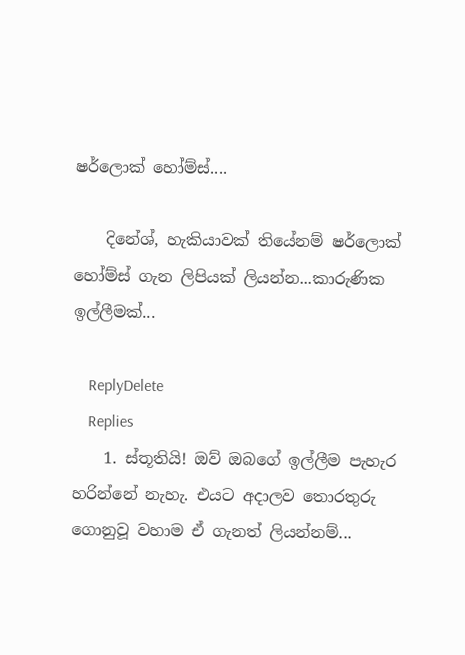ෂර්ලොක් හෝම්ස්....

    දිනේශ්, හැකියාවක් තියේනම් ෂර්ලොක් හෝම්ස් ගැන ලිපියක් ලියන්න...කාරුණික ඉල්ලීමක්...

    ReplyDelete
    Replies
    1. ස්තූතියි! ඔව් ඔබගේ ඉල්ලීම පැහැර හරින්නේ නැහැ. එයට අදාලව තොරතුරු ගොනුවූ වහාම ඒ ගැනත් ලියන්නම්...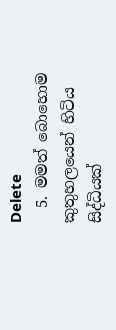Delete
  5. මමත් බොහොම කුතුහලයෙන් හිටිය සිද්ධියක්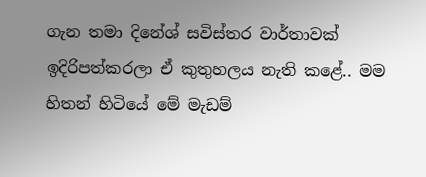ගැන තමා දිනේශ් සවිස්තර වාර්තාවක් ඉදිරිපත්කරලා ඒ කුතුහලය නැති කළේ.. මම හිතන් හිටියේ මේ මැඩම්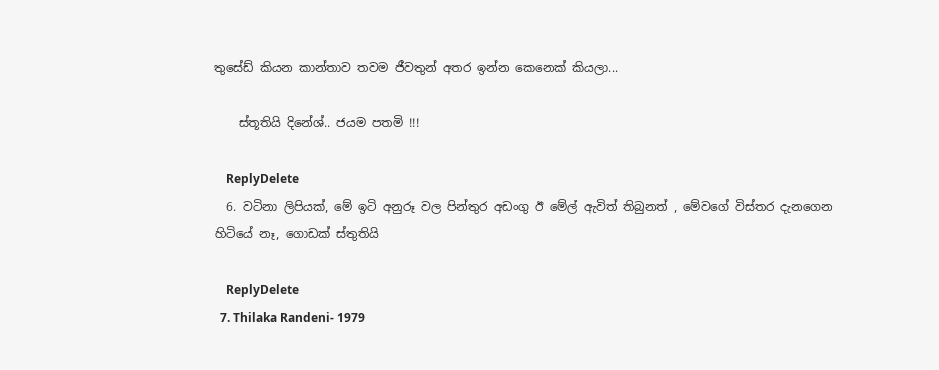තුසේඩ් කියන කාන්තාව තවම ජීවතුන් අතර ඉන්න කෙනෙක් කියලා...

    ස්තූතියි දිනේශ්.. ජයම පතමි !!!

    ReplyDelete
  6. වටිනා ලිපියක්, මේ ඉටි අනුරූ වල පින්තුර අඩංගු ඊ මේල් ඇවිත් තිබුනත් , මේවගේ විස්තර දැනගෙන හිටියේ නෑ, ගොඩක් ස්තුතියි

    ReplyDelete
  7. Thilaka Randeni- 1979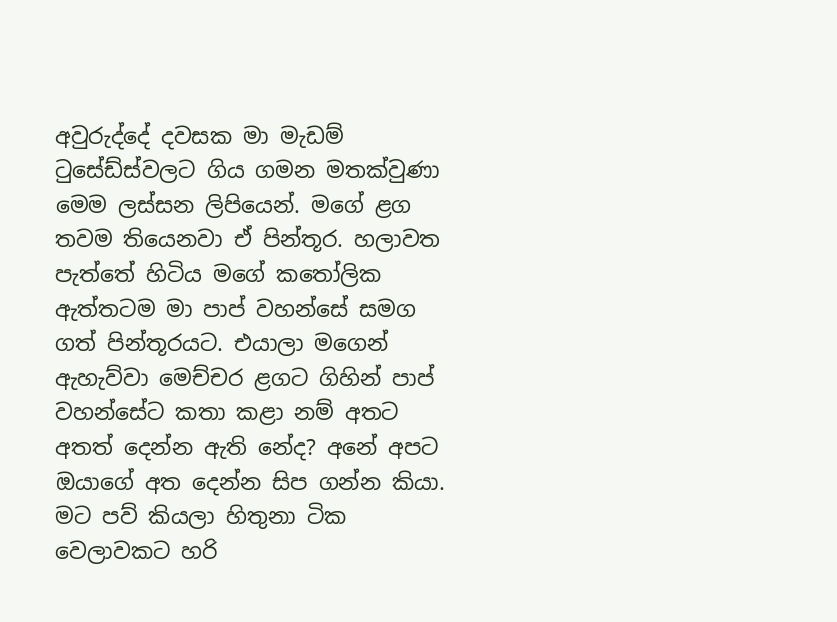අවුරුද්දේ දවසක මා මැඩම් ටුසේඩ්ස්වලට ගිය ගමන මතක්වුණා මෙම ලස්සන ලිපියෙන්. මගේ ළග තවම තියෙනවා ඒ පින්තූර. හලාවත පැත්තේ හිටිය මගේ කතෝලික ඇත්තටම මා පාප් වහන්සේ සමග ගත් පින්තූරයට. එයාලා මගෙන් ඇහැව්වා මෙච්චර ළගට ගිහින් පාප් වහන්සේට කතා කළා නම් අතට අතත් දෙන්න ඇති නේද? අනේ අපට ඔයාගේ අත දෙන්න සිප ගන්න කියා. මට පව් කියලා හිතුනා ටික වෙලාවකට හරි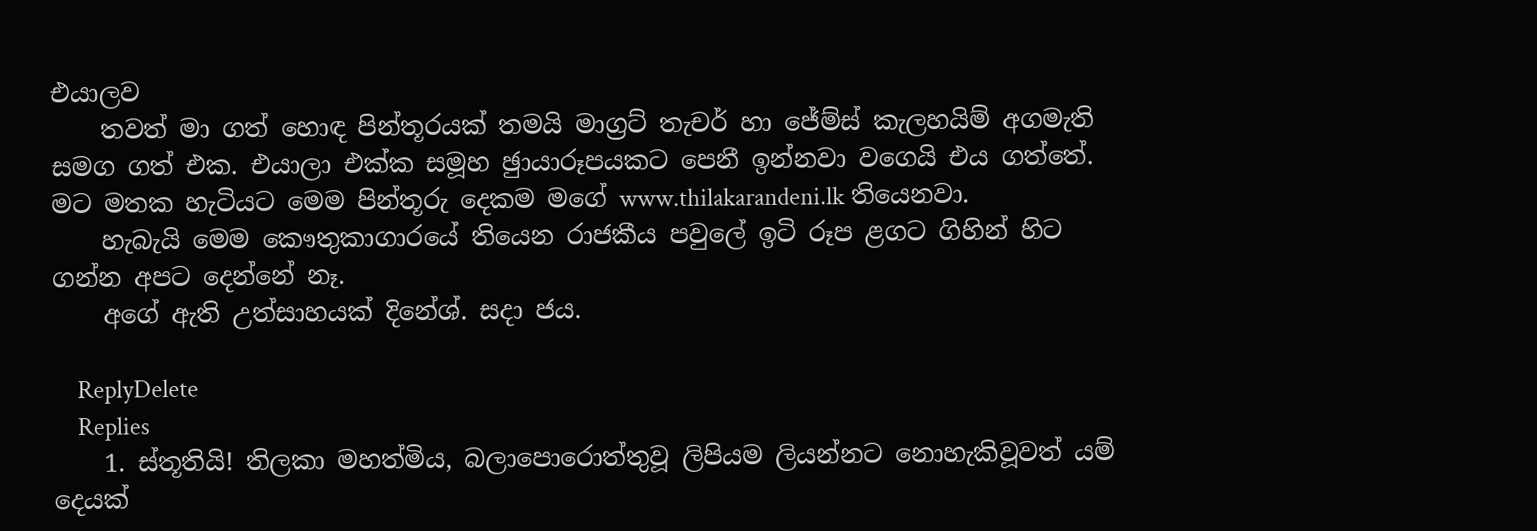එයාලව
    තවත් මා ගත් හොඳ පින්තූරයක් තමයි මාග්‍රට් තැචර් හා ජේම්ස් කැලහයිම් අගමැති සමග ගත් එක. එයාලා එක්ක සමූහ ඡුායාරූපයකට පෙනී ඉන්නවා වගෙයි එය ගත්තේ. මට මතක හැටියට මෙම පින්තූරු දෙකම මගේ www.thilakarandeni.lk තියෙනවා.
    හැබැයි මෙම කෞතුකාගාරයේ තියෙන රාජකීය පවුලේ ඉටි රූප ළගට ගිහින් හිට ගන්න අපට දෙන්නේ නෑ.
    අගේ ඇති උත්සාහයක් දිනේශ්. සදා ජය.

    ReplyDelete
    Replies
    1. ස්තූතියි! තිලකා මහත්මිය, බලාපොරොත්තුවූ ලිපියම ලියන්නට නොහැකිවූවත් යම් දෙයක්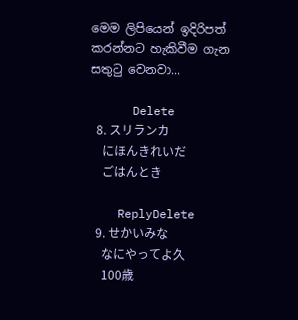මෙම ලිපියෙන් ඉදිරිපත් කරන්නට හැකිවීම ගැන සතුටු වෙනවා...

      Delete
  8. スリランカ
    にほんきれいだ
    ごはんとき

    ReplyDelete
  9. せかいみな
    なにやってよ久
    100歳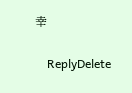幸

    ReplyDelete